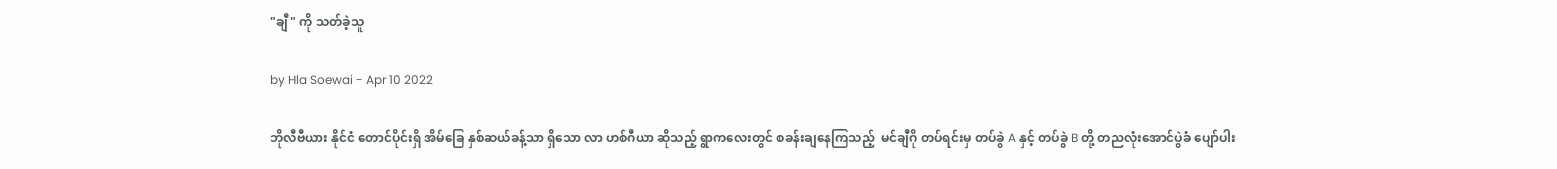"ချီ" ကို သတ်ခဲ့သူ

by Hla Soewai - Apr 10 2022

ဘိုလီဗီယား နိုင်ငံ တောင်ပိုင်းရှိ အိမ်ခြေ နှစ်ဆယ်ခန့်သာ ရှိသော လာ ဟစ်ဂီယာ ဆိုသည့် ရွာကလေးတွင် စခန်းချနေကြသည့်  မင်ချီဂို တပ်ရင်းမှ တပ်ခွဲ A နှင့် တပ်ခွဲ B တို့ တညလုံးအောင်ပွဲခံ ပျော်ပါး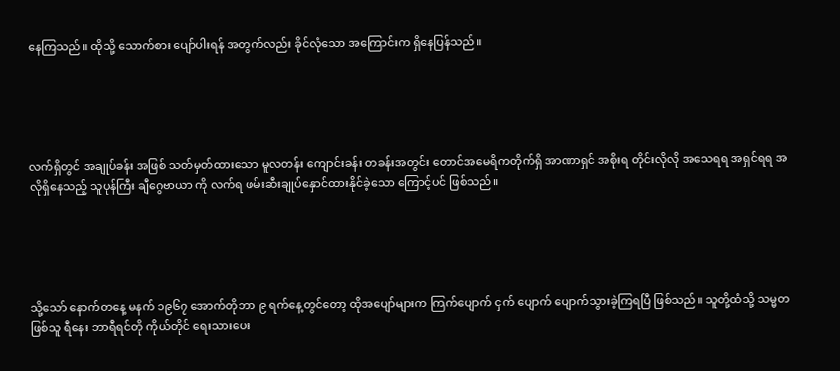နေကြသည်။ ထိုသို့ သောက်စား ပျော်ပါးရန် အတွက်လည်း ခိုင်လုံသော အကြောင်းက ရှိနေပြန်သည်။





လက်ရှိတွင် အချုပ်ခန်း အဖြစ် သတ်မှတ်ထားသော မူလတန်း ကျောင်းခန်း တခန်းအတွင်း တောင်အမေရိကတိုက်ရှိ အာဏာရှင် အစိုးရ တိုင်းလိုလို အသေရရ အရှင်ရရ အလိုရှိနေသည့် သူပုန်ကြီး ချီဂွေဗာယာ ကို လက်ရ ဖမ်းဆီးချုပ်နှောင်ထားနိုင်ခဲ့သော‌ ကြောင့်ပင် ဖြစ်သည်။





သို့သော် နောက်တနေ့ မနက် ၁၉၆၇ အောက်တိုဘာ ၉ ရက်နေ့တွင်တော့ ထိုအပျော်များက ကြက်ပျောက် ငှက် ပျောက် ပျောက်သွားခဲ့ကြရပြီ ဖြစ်သည်။ သူတို့ထံသို့ သမ္မတ ဖြစ်သူ ရီနေး ဘာရီရင်တို ကိုယ်တိုင် ရေးသားပေး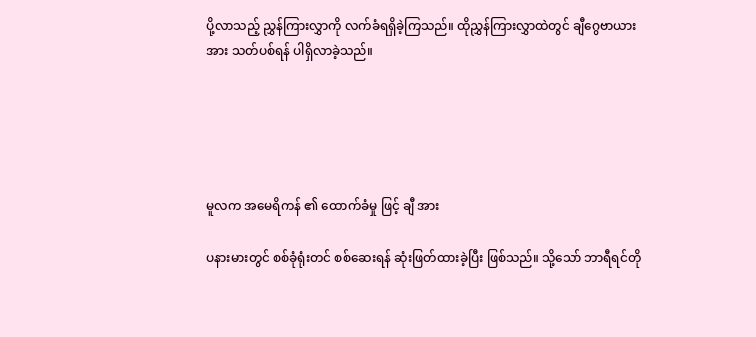ပို့လာသည့် ညွှန်ကြားလွှာကို လက်ခံရရှိခဲ့ကြသည်။ ထိုညွှန်ကြားလွှာထဲတွင် ချီဂွေဗာယား အား သတ်ပစ်ရန် ပါရှိလာခဲ့သည်။





မူလက အမေရိကန် ၏ ထောက်ခံမှု ဖြင့် ချီ အား

ပနားမားတွင် စစ်ခုံရုံးတင် စစ်ဆေးရန် ဆုံးဖြတ်ထားခဲ့ပြီး ဖြစ်သည်။ သို့သော် ဘာရီရင်တို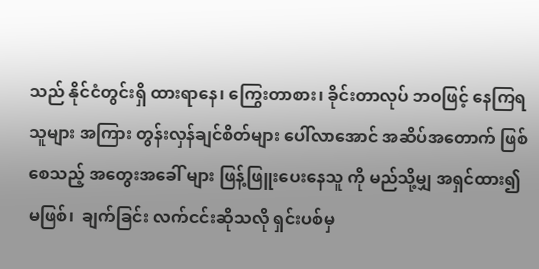သည် နိုင်ငံတွင်းရှိ ထားရာနေ၊ ကြွေးတာစား၊ ခိုင်းတာလုပ် ဘဝဖြင့် နေကြရသူများ အကြား တွန်းလှန်ချင်စိတ်များ ပေါ်လာအောင် အဆိပ်အတောက် ဖြစ်စေသည့် အတွေးအခေါ် များ ဖြန့်ဖြူးပေးနေသူ ကို မည်သို့မျှ အရှင်ထား၍ မဖြစ်၊  ချက်ခြင်း လက်ငင်းဆိုသလို ရှင်းပစ်မှ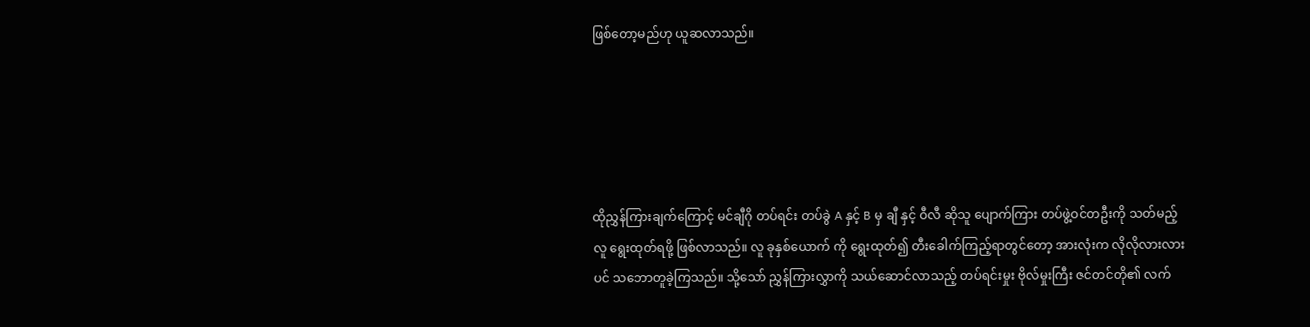ဖြစ်တော့မည်ဟု ယူဆလာသည်။





ထိုညွှန်ကြားချက်ကြောင့် မင်ချီဂို တပ်ရင်း တပ်ခွဲ A နှင့် B မှ ချီ နှင့် ဝီလီ ဆိုသူ ပျောက်ကြား တပ်ဖွဲ့ဝင်တဦးကို သတ်မည့်လူ ရွေးထုတ်ရဖို့ ဖြစ်လာသည်။ လူ ခုနှစ်ယောက် ကို ရွေးထုတ်၍ တီးခေါက်ကြည့်ရာတွင်တော့ အားလုံးက လိုလိုလားလားပင် သဘောတူခဲ့ကြသည်။ သို့သော် ညွှန်ကြားလွှာကို သယ်ဆောင်လာသည့် တပ်ရင်းမှုး ဗိုလ်မှုးကြီး ဇင်တင်တို၏ လက်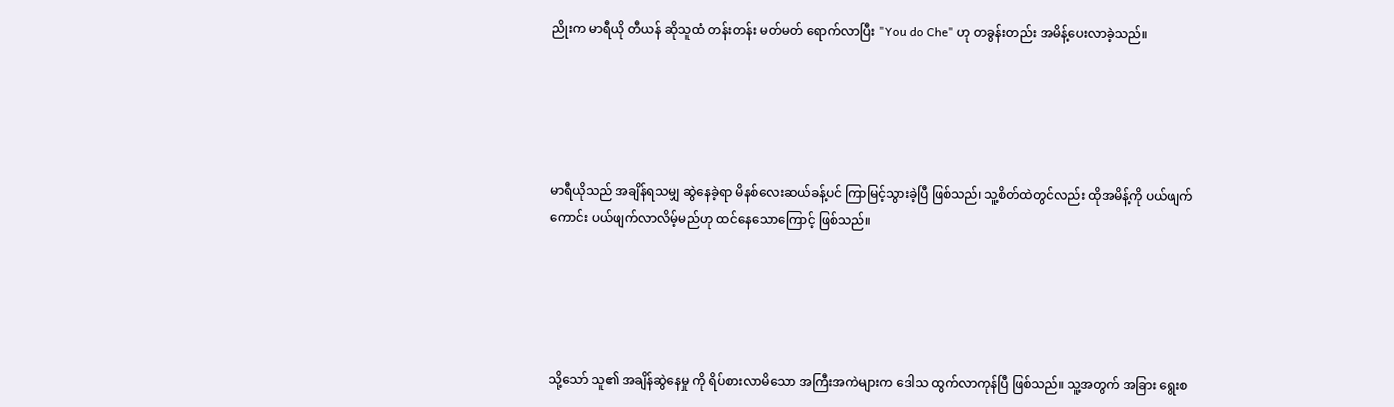ညိုးက မာရီယို တီယန် ဆိုသူထံ တန်းတန်း မတ်မတ် ရောက်လာပြီး "You do Che" ဟု တခွန်းတည်း အမိန့်ပေးလာခဲ့သည်။





မာရီယိုသည် အချိန်ရသမျှ ဆွဲနေခဲ့ရာ မိနစ်လေးဆယ်ခန့်ပင် ကြာမြင့်သွားခဲ့ပြီ ဖြစ်သည်၊ သူ့စိတ်ထဲတွင်လည်း ထိုအမိန့်ကို ပယ်ဖျက်ကောင်း ပယ်ဖျက်လာလိမ့်မည်ဟု ထင်နေသောကြောင့် ဖြစ်သည်။





သို့သော် သူ၏ အချိန်ဆွဲနေမှု ကို ရိပ်စားလာမိသော အကြီးအကဲများက ဒေါသ ထွက်လာကုန်ပြီ ဖြစ်သည်။ သူ့အတွက် အခြား ရွေးစ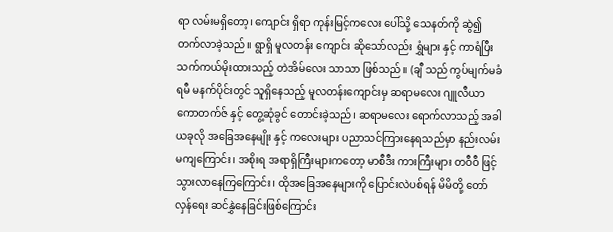ရာ လမ်းမရှိတော့၊ ကျောင်း ရှိရာ ကုန်းမြင့်ကလေး ပေါ်သို့ သေနတ်ကို ဆွဲ၍ တက်လာခဲ့သည်။ ရွာရှိ မူလတန်း ကျောင်း ဆိုသော်လည်း ရွှံများ နှင့် ကာရံပြီး သက်ကယ်မိုးထားသည့် တဲအိမ်လေး သာသာ ဖြစ်သည်။ (ချီ သည် ကွပ်မျက်မခံရမီ မနက်ပိုင်းတွင် သူရှိနေသည့် မူလတန်းကျောင်းမှ ဆရာမလေး ဂျူလီယာ ကောတက်ဇ် နှင့် တွေ့ဆုံခွင် တောင်းခဲ့သည်၊ ဆရာမလေး ရောက်လာသည့် အခါ ယခုလို အခြေအနေမျိုး နှင့် ကလေးများ ပညာသင်ကြားနေရသည်မှာ နည်းလမ်းမကျကြောင်း၊ အစိုးရ အရာရှိကြီးများကတော့ မာစီဒီး ကားကြီးများ တဝီဝီ ဖြင့် သွားလာနေကြကြောင်း၊ ထိုအခြေအနေများကို ပြောင်းလဲပစ်ရန် မိမိတို့ တော်လှန်ရေး ဆင်နွှဲနေခြင်းဖြစ်ကြောင်း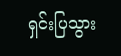ရှင်းပြသွား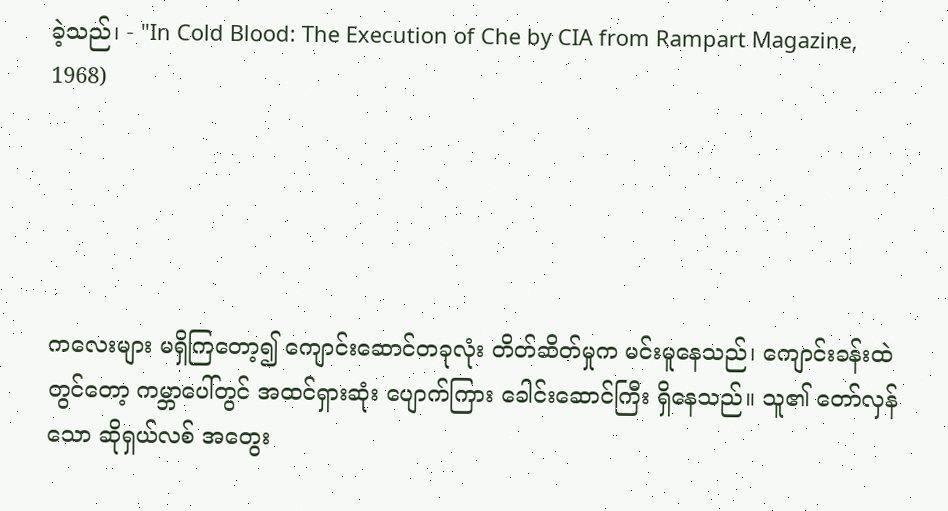ခဲ့သည်၊ - "In Cold Blood: The Execution of Che by CIA from Rampart Magazine, 1968)





ကလေးများ မရှိကြတော့၍ ကျောင်းဆောင်တခုလုံး တိတ်ဆိတ်မှုက မင်းမူနေသည်၊ ကျောင်းခန်းထဲတွင်တော့ ကမ္ဘာပေါ်တွင် အထင်ရှားဆုံး ပျောက်ကြား ခေါင်းဆောင်ကြီး ရှိနေသည်။ သူ၏ တော်လှန်သော ဆိုရှယ်လစ် အတွေး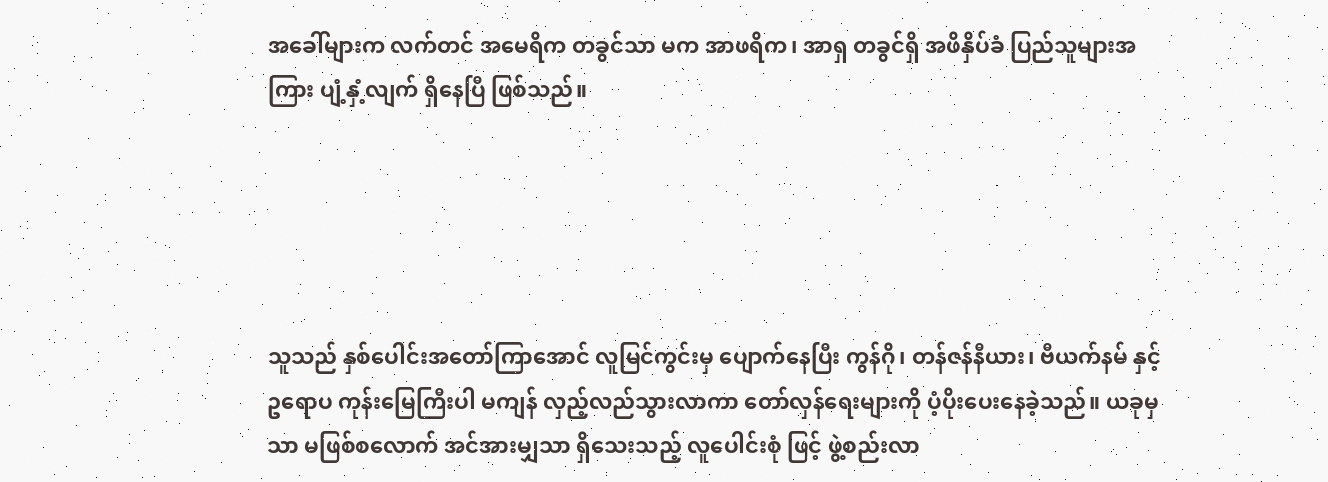အခေါ်များက လက်တင် အမေရိက တခွင်သာ မက အာဖရိက၊ အာရှ တခွင်ရှိ အဖိနှိပ်ခံ ပြည်သူများအကြား ပျံ့နှံ့လျက် ရှိနေပြီ ဖြစ်သည်။





သူသည် နှစ်ပေါင်းအတော်ကြာအောင် လူမြင်ကွင်းမှ ပျောက်နေပြီး ကွန်ဂို၊ တန်ဇန်နီယား၊ ဗီယက်နမ် နှင့် ဥရောပ ကုန်းမြေကြီးပါ မကျန် လှည့်လည်သွားလာကာ တော်လှန်ရေးများကို ပံ့ပိုးပေးနေခဲ့သည်။ ယခုမှသာ မဖြစ်စလောက် အင်အားမျှသာ ရှိသေးသည့် လူပေါင်းစုံ ဖြင့် ဖွဲ့စည်းလာ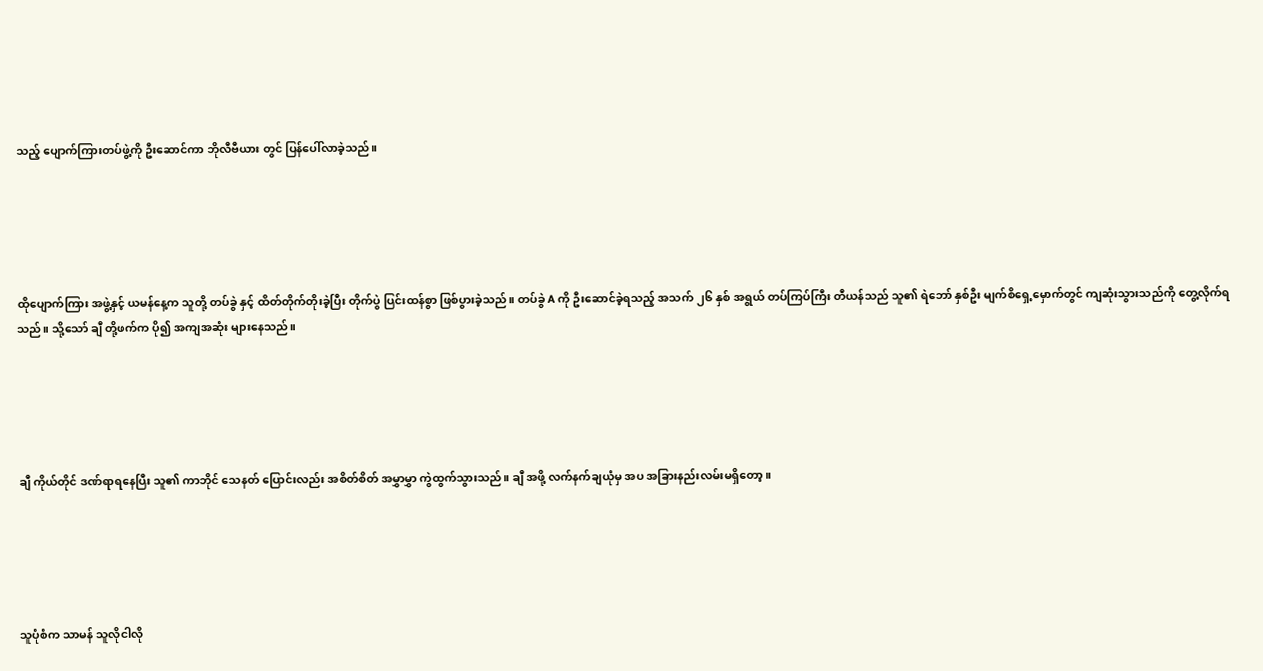သည့် ပျောက်ကြားတပ်ဖွဲ့ကို ဦးဆောင်ကာ ဘိုလီဗီယား တွင် ပြန်ပေါ်လာခဲ့သည်။





ထိုပျောက်ကြား အဖွဲ့နှင့် ယမန်နေ့က သူတို့ တပ်ခွဲ နှင့် ထိတ်တိုက်တိုးခဲ့ပြီး တိုက်ပွဲ ပြင်းထန်စွာ ဖြစ်ပွားခဲ့သည်။ တပ်ခွဲ A ကို ဦးဆောင်ခဲ့ရသည့် အသက် ၂၆ နှစ် အရွယ် တပ်ကြပ်ကြီး တီယန်သည် သူ၏ ရဲဘော် နှစ်ဦး မျက်စိရှေ့မှောက်တွင် ကျဆုံးသွားသည်ကို တွေ့လိုက်ရသည်။ သို့သော် ချီ တို့ဖက်က ပို၍ အကျအဆုံး များနေသည်။





ချီ ကိုယ်တိုင် ဒဏ်ရာရနေပြီး သူ၏ ကာဘိုင် သေနတ် ပြောင်းလည်း အစိတ်စိတ် အမွှာမွှာ ကွဲထွက်သွားသည်။ ချီ အဖို့ လက်နက်ချယုံမှ အပ အခြားနည်းလမ်းမရှိတော့။





သူပုံစံက သာမန် သူလိုငါလို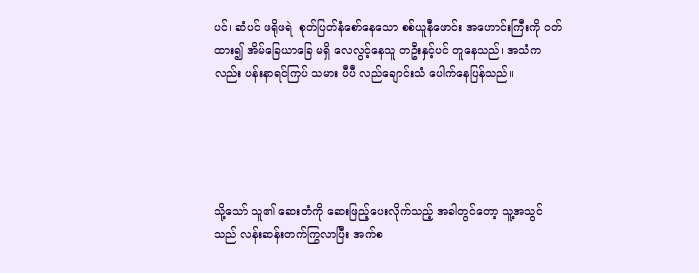ပင်၊ ဆံပင် ဖရိုဖရဲ  စုတ်ပြတ်နံစော်နေသော စစ်ယူနီဖောင်း အဟောင်းကြီးကို ဝတ်ထား၍ အိမ်ခြေယာခြေ မရှိ လေလွင့်နေသူ တဦးနှင့်ပင် တူနေသည်၊ အသံကလည်း ပန်းနာရင်ကြပ် သမား ပီပီ လည်ချောင်းသံ ပေါက်နေပြန်သည်။





သို့သော် သူ၏ ဆေးတံကို ဆေးဖြည့်ပေးလိုက်သည့် အခါတွင်တော့ သူ့အသွင်သည် လန်းဆန်းတက်ကြွလာပြီး အက်စ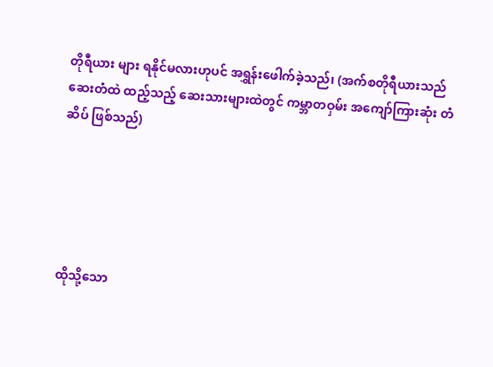တိုရီယား များ ရနိုင်မလားဟုပင် အရွှန်းဖေါက်ခဲ့သည်၊ (အက်စတိုရီယားသည် ဆေးတံထဲ ထည့်သည့် ဆေးသားများထဲတွင် ကမ္ဘာတဝှမ်း အကျော်ကြားဆုံး တံဆိပ် ဖြစ်သည်)





ထိုသို့သော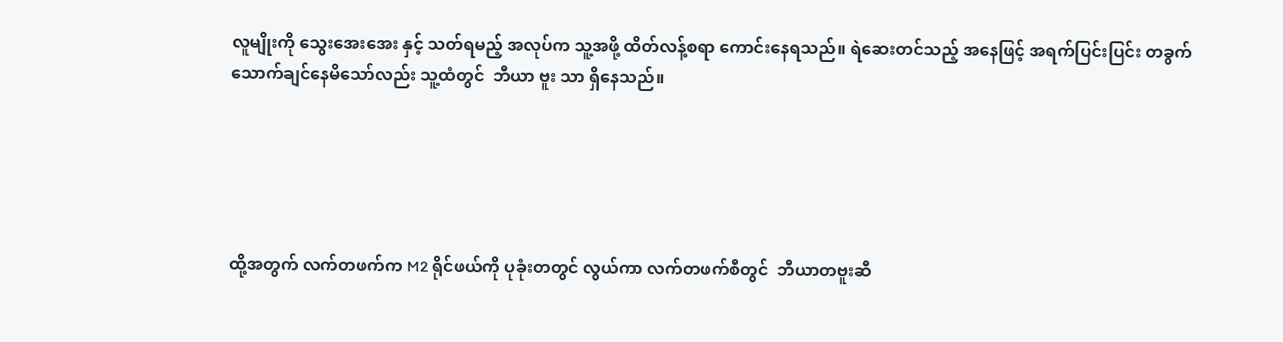လူမျိုးကို သွေးအေးအေး နှင့် သတ်ရမည့် အလုပ်က သူ့အဖို့ ထိတ်လန့်စရာ ကောင်းနေရသည်။ ရဲဆေးတင်သည့် အနေဖြင့် အရက်ပြင်းပြင်း တခွက် သောက်ချင်နေမိသော်လည်း သူ့ထံတွင်  ဘီယာ ဗူး သာ ရှိနေသည်။





ထို့အတွက် လက်တဖက်က M2 ရိုင်ဖယ်ကို ပုခုံးတတွင် လွယ်ကာ လက်တဖက်စီတွင်  ဘီယာတဗူးဆီ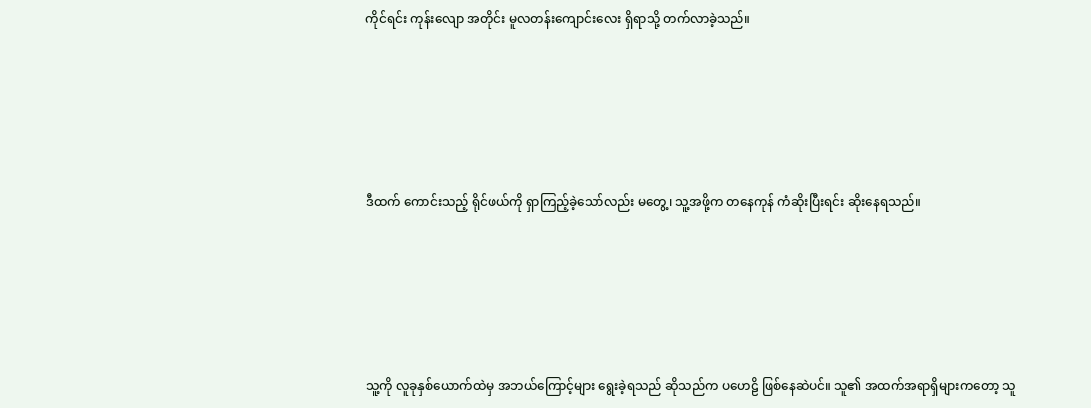ကိုင်ရင်း ကုန်းလျော အတိုင်း ‌မူလတန်းကျောင်းလေး ရှိရာသို့ တက်လာခဲ့သည်။





ဒီထက် ကောင်းသည့် ရိုင်ဖယ်ကို ရှာကြည့်ခဲ့သော်လည်း မတွေ့၊ သူ့အဖို့က တနေကုန် ကံဆိုးပြီးရင်း ဆိုးနေရသည်။





သူ့ကို လူခုနှစ်‌ယောက်ထဲမှ အဘယ်ကြောင့်များ ရွေးခဲ့ရသည် ဆိုသည်က ပဟေဠိ ဖြစ်နေဆဲပင်။ သူ၏ အထက်အရာရှိများကတော့ သူ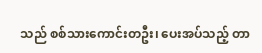သည် စစ်သားကောင်းတဦး၊ ပေးအပ်သည့် တာ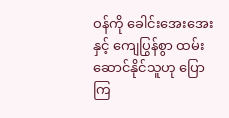ဝန်ကို ခေါင်းအေးအေး နှင့် ကျေပြွန်စွာ ထမ်းဆောင်နိုင်သူဟု ပြောကြ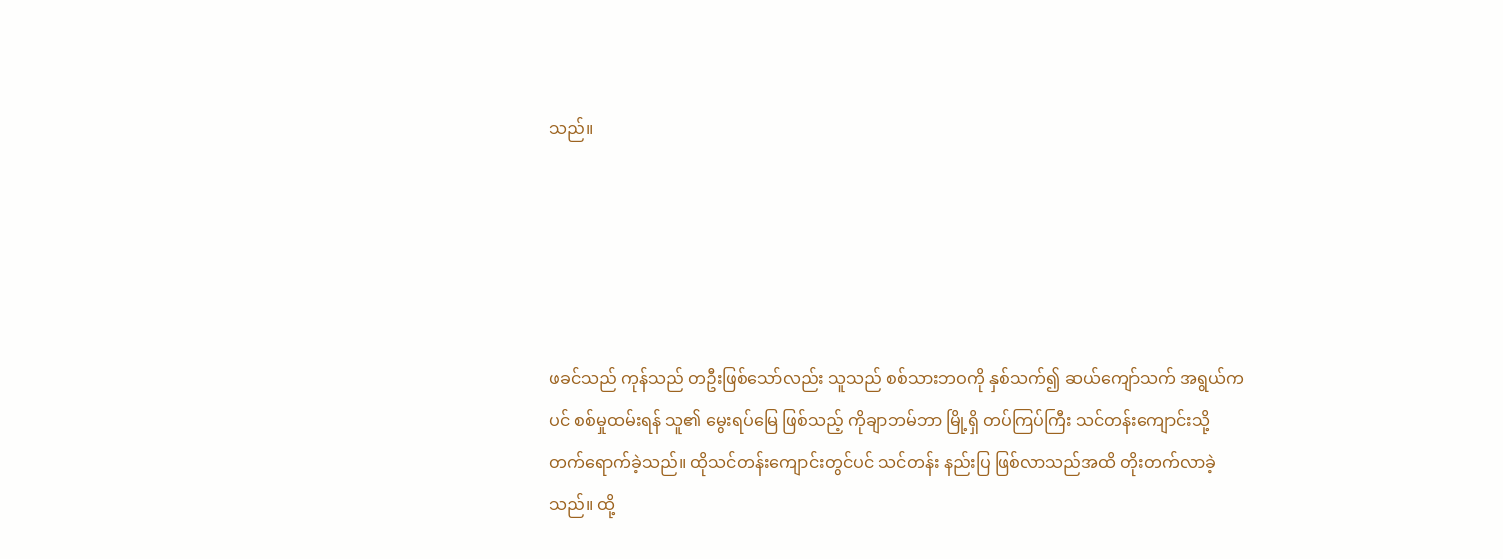သည်။





ဖခင်သည် ကုန်သည် တဦးဖြစ်သော်လည်း သူသည် စစ်သားဘဝကို နှစ်သက်၍ ဆယ်ကျော်သက် အရွယ်ကပင် စစ်မှုထမ်းရန် သူ၏ မွေးရပ်မြေ ဖြစ်သည့် ကိုချာဘမ်ဘာ မြို့ရှိ တပ်ကြပ်ကြီး သင်တန်းကျောင်းသို့ တက်ရောက်ခဲ့သည်။ ထိုသင်တန်းကျောင်းတွင်ပင် သင်တန်း နည်းပြ ဖြစ်လာသည်အထိ တိုးတက်လာခဲ့သည်။ ထို့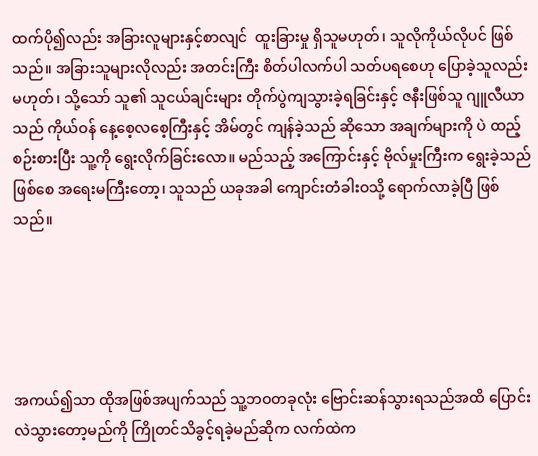ထက်ပို၍လည်း အခြားလူများနှင့်စာလျင်  ထူးခြားမှု ရှိသူမဟုတ်၊ သူလိုကိုယ်လိုပင် ဖြစ်သည်။ အခြားသူများလိုလည်း အတင်းကြီး စိတ်ပါလက်ပါ သတ်ပရစေဟု ပြောခဲ့သူလည်း မဟုတ်၊ သို့သော် သူ၏ သူငယ်ချင်းများ တိုက်ပွဲကျသွားခဲ့ရခြင်းနှင့် ဇနီးဖြစ်သူ ဂျူလီယာသည် ကိုယ်ဝန် နေ့စေ့လစေ့ကြီးနှင့် အိမ်တွင် ကျန်ခဲ့သည် ဆိုသော အချက်များကို ပဲ ထည့်စဉ်းစားပြီး သူ့ကို ရွေးလိုက်ခြင်းလော။ မည်သည့် အကြောင်းနှင့် ဗိုလ်မှုးကြီးက ရွေးခဲ့သည် ဖြစ်စေ အရေးမကြီးတော့၊ သူသည် ယခုအခါ ကျောင်းတံခါးဝသို့ ရောက်လာခဲ့ပြီ ဖြစ်သည်။





အကယ်၍သာ ထိုအဖြစ်အပျက်သည် သူ့ဘဝတခုလုံး ဗြောင်းဆန်သွားရသည်အထိ ပြောင်းလဲသွားတော့မည်ကို ကြိုတင်သိခွင့်ရခဲ့မည်ဆိုက လက်ထဲက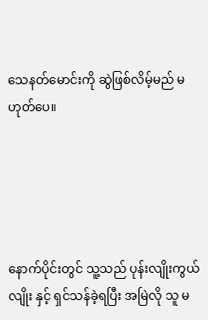သေနတ်မောင်းကို ဆွဲဖြစ်လိမ့်မည် မဟုတ်ပေ။





နောက်ပိုင်းတွင် သူ့သည် ပုန်းလျိုးကွယ်လျိုး နှင့် ရှင်သန်ခဲ့ရပြီး အမြဲလို သူ မ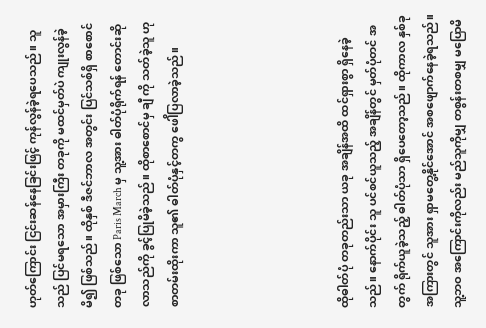ဟုတ်ကြောင်း ငြင်းဆန်နေခြင်းဖြင့် ကုန်လွန်ခဲ့ရပေသည်။ သူသည် ပြင်မရသော အမှားကြီး တခုကို မထင်မှတ်ပဲ ကျုးလွန်ခဲ့မိ၍ ဖြစ်သည်။ ထိုနှစ် ဒီဇင်ဘာလ အတွင်း ပြင်သစ်ရှိ စာစောင် တခု ဖြစ်သော Paris March မှ သူ့အား ဓါတ်ပုံရိုက်ရန် တောင်းဆိုလာသည်ကို ခွင့်ပြုမိခဲ့သည်။ ထိုစာစောင်မှ ချီ ကို သတ်ခဲ့သူ ဟု စာတမ်းထိုးကာ သူ၏ ဓါတ်ပုံနှင့်တကွ ဖေါိပြလာခဲ့သည်။





ထိုဓါတ်ပုံ တခုတည်းသာ ယခု အချိန်အထိ ထင်ရှားစွာ ရှိနေခဲ့သည်။ နောက်ပိုင်း သူ ပင်စင်ယူသည့် အချိန်တွင် မှတ်ပုံတင် အတွက် ရိုက်ယူခဲ့သည့် ဓါတ်ပုံသာ ရှိပေတော့သည်။ ထိုကာလ နှစ်ခု အကြားတွင် သူအား ရှာမတွေ့နိုင်အောင် အစဖျောက်နေခဲ့ရသည်။ သူ့ဘဝ အကြောင်းကိုလည်း မည်သူကိုမျှ တစွန်းတစမျှ မပြောမိ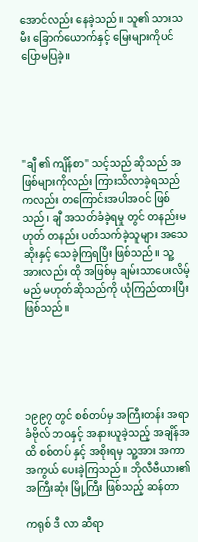အောင်လည်း နေခဲ့သည်။ သူ၏ သားသမီး ခြောက်ယောက်နှင့် မြေးများကိုပင် ပြောမပြခဲ့။





"ချီ ၏ ကျိန်စာ" သင့်သည် ဆိုသည် အဖြစ်များကိုလည်း ကြားသိလာခဲ့ရသည်ကလည်း တကြောင်းအပါအဝင် ဖြစ်သည်၊ ချီ အသတ်ခံခဲ့ရမှု တွင် တနည်းမဟုတ် တနည်း ပတ်သက်ခဲ့သူများ အသေဆိုးနှင့် သေခဲ့ကြရပြီး ဖြစ်သည်။ သူ့အားလည်း ထို အဖြစ်မှ ချမ်းသာပေးလိမ့်မည် မဟုတ်ဆိုသည်ကို ယုံကြည်ထားပြီး ဖြစ်သည်။





၁၉၉၇ တွင် စစ်တပ်မှ အကြီးတန်း အရာခံဗိုလ် ဘဝနှင့် အနားယူခဲ့သည့် အချိန်အထိ စစ်တပ် နှင့် အစိုးရမှ သူ့အား အကာအကွယ် ပေးခဲ့ကြသည်။ ဘိုလီဗီယား၏ အကြီးဆုံး မြို့ကြီး ဖြစ်သည့် ဆန်တာ

ကရုစ် ဒီ လာ ဆီရာ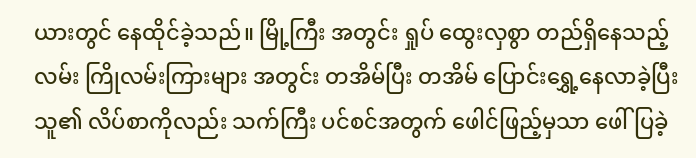ယားတွင် နေထိုင်ခဲ့သည်။ မြို့ကြီး အတွင်း ရှုပ်‌ ထွေးလှစွာ တည်ရှိနေသည့် လမ်း ကြိုလမ်းကြားများ အတွင်း တအိမ်ပြီး တအိမ် ပြောင်းရွှေ့နေလာခဲ့ပြီး သူ၏ လိပ်စာကိုလည်း သက်ကြီး ပင်စင်အတွက် ဖေါင်ဖြည့်မှသာ ဖေါ်ပြခဲ့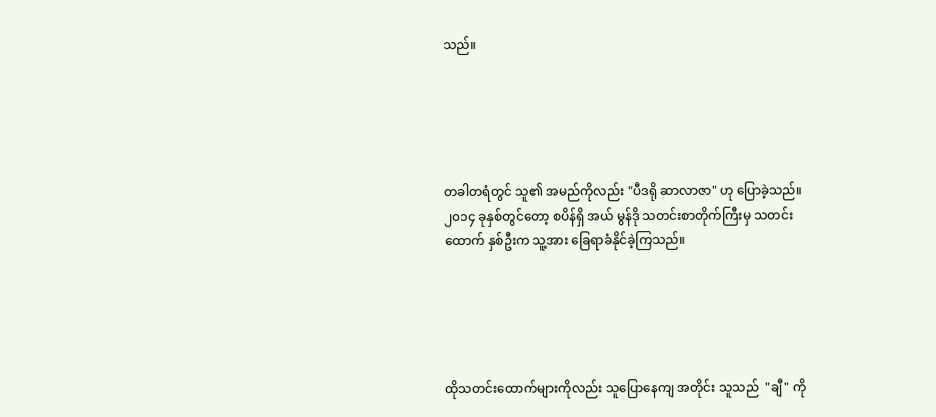သည်။





တခါတရံတွင် သူ၏ အမည်ကိုလည်း "ပီဒရို ဆာလာဇာ" ဟု ပြောခဲ့သည်။ ၂၀၁၄ ခုနှစ်တွင်တော့ စပိန်ရှိ အယ် မွန်ဒို သတင်းစာတိုက်ကြီးမှ သတင်းထောက် နှစ်ဦးက သူ့အား ခြေရာခံနိုင်ခဲ့ကြသည်။





ထိုသတင်းထောက်များကိုလည်း သူပြောနေကျ အတိုင်း သူသည်  "ချီ" ကို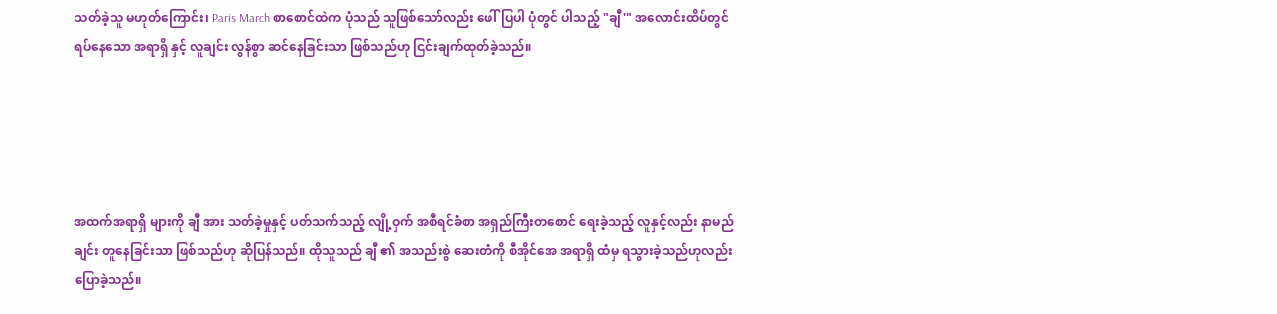သတ်ခဲ့သူ မဟုတ်ကြောင်း၊ Paris March စာစောင်ထဲက ပုံသည် သူဖြစ်သော်လည်း ဖေါ်ပြပါ ပုံတွင် ပါသည့် "ချီ'" အလောင်းထိပ်တွင် ရပ်နေသော အရာရှိ နှင့် လူချင်း လွန်စွာ ဆင်နေခြင်းသာ ဖြစ်သည်ဟု ငြင်းချက်ထုတ်ခဲ့သည်။





အထက်အရာရှိ များကို ချီ အား သတ်ခဲ့မှုနှင့် ပတ်သက်သည့် လျို့ဝှက် အစီရင်ခံစာ အရှည်ကြီးတစောင် ရေးခဲ့သည့် လူနှင့်လည်း နာမည်ချင်း တူနေခြင်းသာ ဖြစ်သည်ဟု ဆိုပြန်သည်။ ထိုသူသည် ချီ ၏ အသည်းစွဲ ဆေးတံကို စီအိုင်အေ အရာရှိ ထံမှ ရသွားခဲ့သည်ဟုလည်း ပြောခဲ့သည်။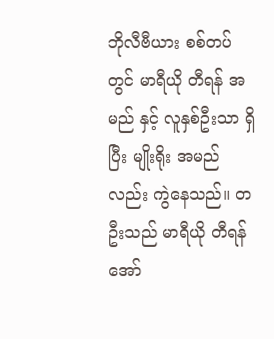ဘိုလီဗီယား စစ်တပ်တွင် မာရီယို တီရန် အမည် နှင့် လူနှစ်ဦးသာ ရှိပြီး မျိုးရိုး အမည်လည်း ကွဲနေသည်။ တဦးသည် မာရီယို တီရန် အော်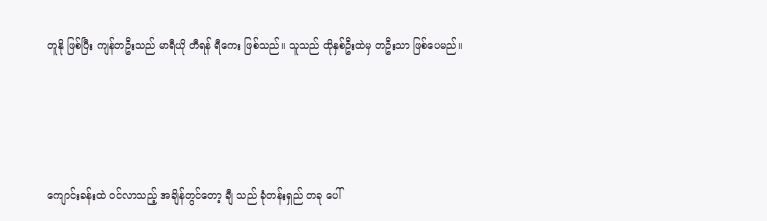တူနို ဖြစ်ပြီး ကျန်တဦးသည် မာရီယို တီရန် ရီကေး ဖြစ်သည်။ သူသည် ထိုနှစ်ဦးထဲမှ တဦးသာ ဖြစ်ပေမည်။





ကျောင်းခန်းထဲ ဝင်လာသည့် အချိန်တွင်တော့ ချီ သည် ခုံတန်းရှည် တခု ပေါ်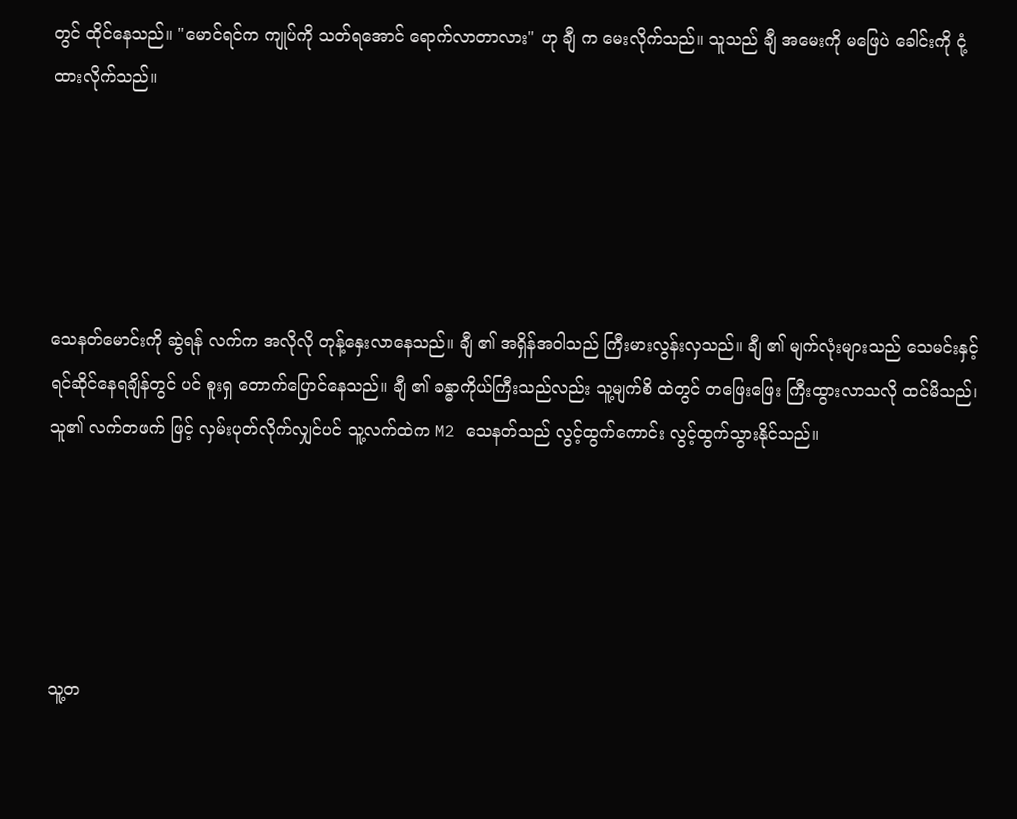တွင် ထိုင်နေသည်။ "မောင်ရင်က ကျုပ်ကို သတ်ရအောင် ရောက်လာတာလား" ဟု ချီ က မေးလိုက်သည်။ သူသည် ချီ အမေးကို မဖြေပဲ ခေါင်းကို ငုံ့ထားလိုက်သည်။





သေနတ်မောင်းကို ဆွဲရန် လက်က အလိုလို တုန့်နှေးလာနေသည်။ ချီ ၏ အရှိန်အဝါသည် ကြီးမားလွန်းလှသည်။ ချီ ၏ မျက်လုံးများသည် သေမင်းနှင့် ရင်ဆိုင်နေရချိန်တွင် ပင် စူးရှ တောက်ပြောင်နေသည်။ ချီ ၏ ခန္ဓာကိုယ်ကြီးသည်လည်း သူ့မျက်စိ ထဲတွင် တဖြေးဖြေး ကြီးထွားလာသလို ထင်မိသည်၊ သူ၏ လက်တဖက် ဖြင့် လှမ်းပုတ်လိုက်လျှင်ပင် သူ့လက်ထဲက M2 သေနတ်သည် လွင့်ထွက်ကောင်း လွင့်ထွက်သွားနိုင်သည်။





သူ့တ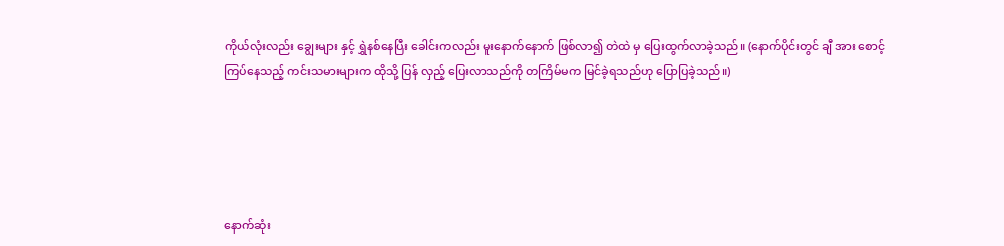ကိုယ်လုံးလည်း ချွေးများ နှင့် ရွှဲနစ်နေပြီး ခေါင်းကလည်း မူးနောက်နောက် ဖြစ်လာ၍ တဲထဲ မှ ပြေးထွက်လာခဲ့သည်။ (နောက်ပိုင်းတွင် ချီ အား စောင့်ကြပ်နေသည့် ကင်းသမားများက ထိုသို့ ‌ပြန် လှည့် ပြေးလာသည်ကို တကြိမ်မက မြင်ခဲ့ရသည်ဟု ပြောပြခဲ့သည်။)





နောက်ဆုံး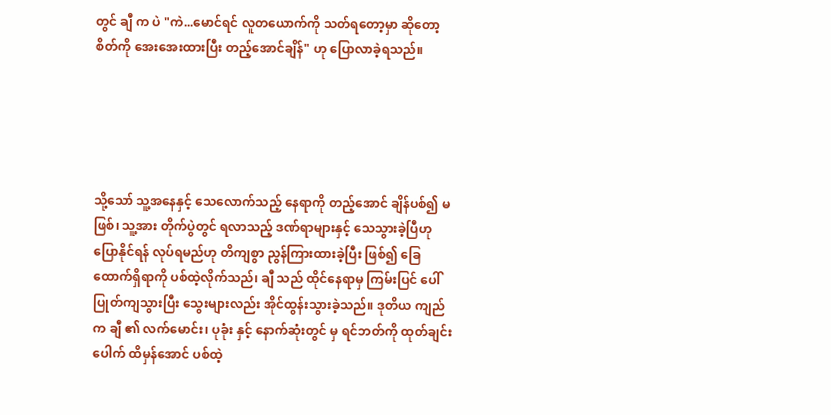တွင် ချီ က ပဲ "ကဲ...မောင်ရင် လူတယောက်ကို သတ်ရတော့မှာ ဆိုတော့ စိတ်ကို အေးအေးထားပြီး တည့်အောင်ချိန်" ဟု ပြောလာခဲ့ရသည်။





သို့သော် သူ့အနေနှင့် သေလောက်သည့် နေရာကို တည့်အောင် ချိန်ပစ်၍ မဖြစ်၊ သူ့အား တိုက်ပွဲတွင် ရလာသည့် ဒဏ်ရာများနှင့် သေသွားခဲ့ပြီဟု ပြောနိုင်ရန် ‌လုပ်ရမည်ဟု တိကျစွာ ညွန်ကြားထားခဲ့ပြီး ဖြစ်၍ ခြေထောက်ရှိရာကို ပစ်ထဲ့လိုက်သည်၊ ချီ သည် ထိုင်နေရာမှ ‌ကြမ်းပြင် ပေါ် ပြုတ်ကျသွားပြီး သွေးများလည်း အိုင်ထွန်းသွားခဲ့သည်။ ဒုတိယ ကျည်က ချီ ၏ လက်မောင်း၊ ပုခုံး နှင့် နောက်ဆုံးတွင် မှ ရင်ဘတ်ကို ထုတ်ချင်းပေါက် ထိမှန်အောင် ပစ်ထဲ့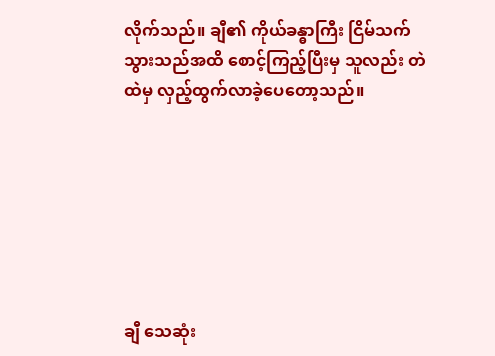လိုက်သည်။ ချီ၏ ကိုယ်ခန္ဓာကြီး ငြိမ်သက်သွားသည်အထိ စောင့်ကြည့်ပြီးမှ သူလည်း တဲထဲမှ လှည့်ထွက်လာခဲ့ပေတော့သည်။







ချီ သေဆုံး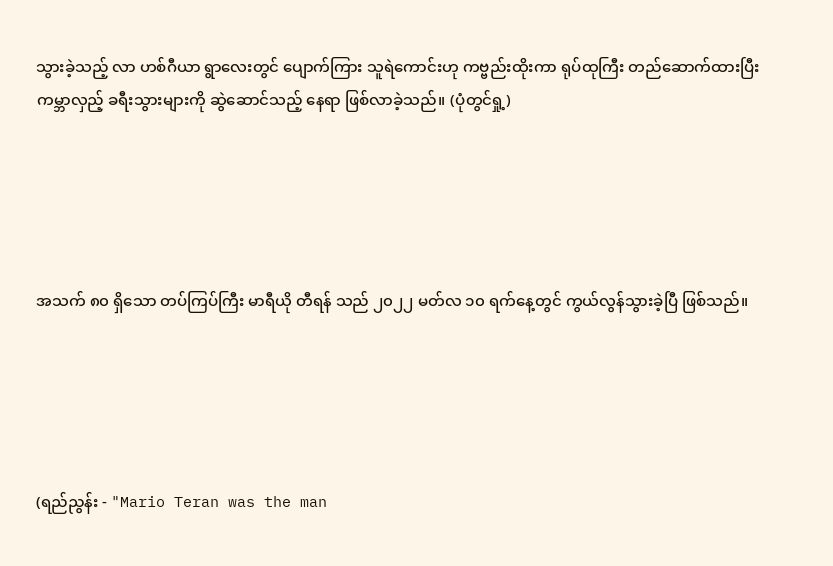သွားခဲ့သည့် လာ ဟစ်ဂီယာ ရွာလေးတွင် ပျောက်ကြား သူရဲကောင်းဟု ကဗ္ဗည်းထိုးကာ ရုပ်ထုကြီး တည်ဆောက်ထားပြီး ကမ္ဘာလှည့် ခရီးသွားများကို ဆွဲဆောင်သည့် နေရာ ဖြစ်လာခဲ့သည်။ (ပုံတွင်ရှု့)





အသက် ၈၀ ရှိသော တပ်ကြပ်ကြီး မာရီယို တီရန် သည် ၂၀၂၂ မတ်လ ၁၀ ရက်နေ့တွင် ကွယ်လွန်သွားခဲ့ပြီ ဖြစ်သည်။





(ရည်ညွန်း - "Mario Teran was the man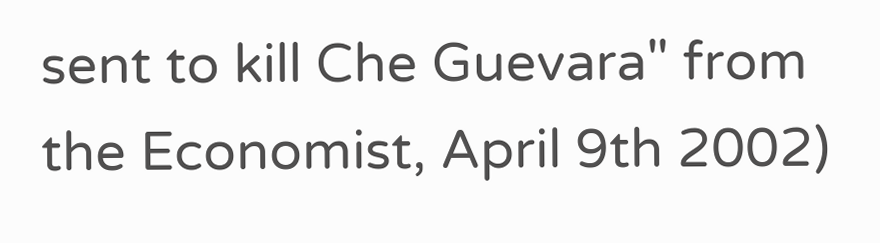sent to kill Che Guevara" from the Economist, April 9th 2002)